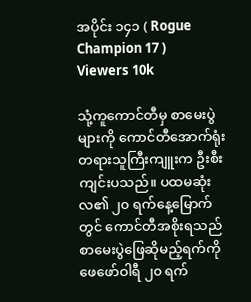အပိုင်း ၁၄၁ ( Rogue Champion 17 )
Viewers 10k

သုံ့ကူကောင်တီမှ စာမေးပွဲများကို ကောင်တီအောက်ရုံးတရားသူကြီးကျူးက ဦးစီးကျင်းပသည်။ ပထမဆုံးလ၏ ၂၀ ရက်နေ့မြောက်တွင် ကောင်တီအစိုးရသည် စာမေးပွဲဖြေဆိုမည့်ရက်ကို ဖေဖော်ဝါရီ ၂၀ ရက်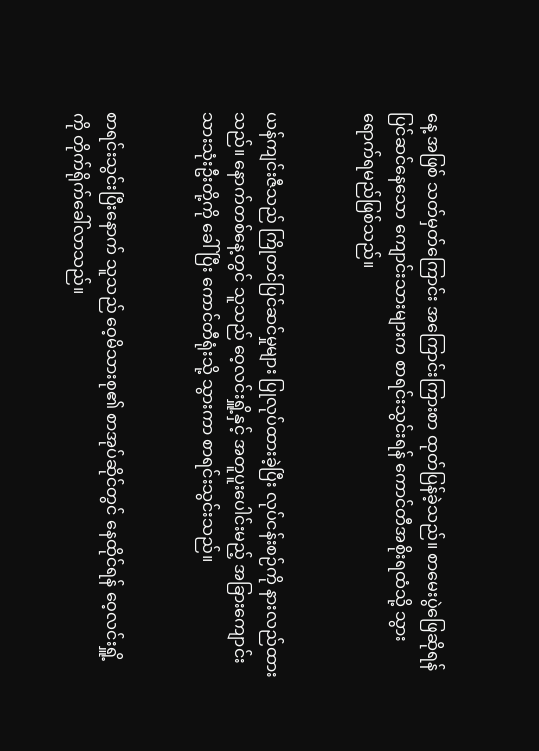နေ့ အဖြစ် သတ်မှတ်ကြောင်း အကြောင်းကြားစာ ထုတ်ပြန်ခဲ့သည်။ စာမေးပွဲဖြေဆိုရန် ပြင်ဆင်နေသော ကျောင်းသားများက စာရင်းသွင်းရန် ကောင်တီအစိုးရထံသို့ သွားရောက်ရမည်ဖြစ်သည်။


ယန်ကျင်းဇီသည် ကြိုတင်ပြင်ဆင်မှုများ ပြုလုပ်ထားခဲ့ပြီး လုပ်ငန်းစဉ်ကို နားလည်ထားသည်။ နောက်တစ်နေ့တွင် သူသည် ဝေ့လင်းရှိူ့နှင့် အတူ‌ပူးပေါင်းမည့် အခြားကျောင်းသားသုံးဦးတို့ကို ခေါ်ပြီး ကောင်တီရုံးသို့ သွားကာ စာရင်းသွင်းသည်။


စာရင်းသွင်းပြီးနောက် သူသည် ဝေ့မိသားစု၏ စာအုပ်ဆိုင်တွင် နေထိုင်ရန် ဝေ့လင်းရှိူ့ကို တိုက်ရိုက်ခေါ်လာသည်။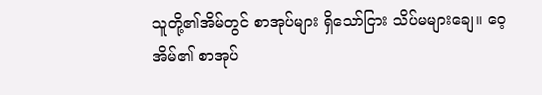သူတို့၏အိမ်တွင် စာအုပ်များ ရှိသော်ငြား သိပ်မများချေ။ ဝေ့အိမ်၏ စာအုပ်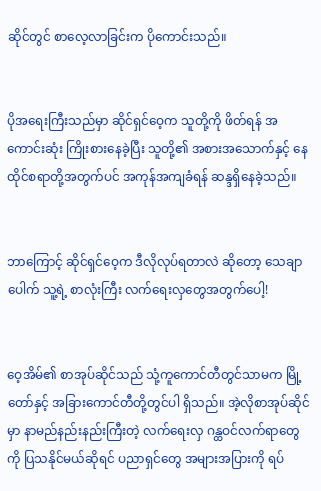ဆိုင်တွင် ‌‌စာလေ့လာခြင်းက ပိုကောင်းသည်။


ပိုအရေးကြီးသည်မှာ ဆိုင်ရှင်ဝေ့က သူတို့ကို ဖိတ်ရန် အကောင်းဆုံး ကြိုးစားနေခဲ့ပြီး သူတို့၏ အစားအသောက်နှင့် နေထိုင်စရာတို့အတွက်ပင် အကုန်အကျခံရန် ဆန္ဒရှိနေခဲ့သည်။


ဘာကြောင့် ဆိုင်ရှင်ဝေ့က ဒီလိုလုပ်ရတာလဲ ဆိုတော့ သေချာပေါက် သူ့ရဲ့ စာလုံးကြီး လက်ရေးလှတွေအတွက်ပေါ့!


ဝေ့အိမ်၏ စာအုပ်ဆိုင်သည် သုံ့ကူကောင်တီတွင်သာမက မြို့တော်နှင့် အခြားကောင်တီတို့တွင်ပါ ရှိသည်။ အဲ့လိုစာအုပ်ဆိုင်မှာ နာမည်နည်းနည်းကြီးတဲ့ လက်ရေးလှ ဂန္ထဝင်လက်ရာတွေကို ပြသနိုင်မယ်ဆိုရင် ပညာရှင်တွေ အများအပြားကို ရပ်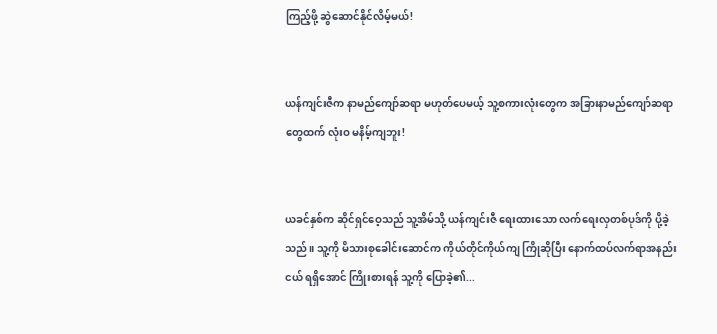ကြည့်ဖို့ ဆွဲဆောင်နိုင်လိမ့်မယ်!


ယန်ကျင်းဇီက နာမည်ကျော်ဆရာ မဟုတ်ပေမယ့် သူ့စကားလုံးတွေက အခြားနာမည်ကျော်ဆရာတွေထက် လုံးဝ မနိမ့်ကျဘူး!


ယခင်နှစ်က ဆိုင်ရှင်ဝေ့သည် သူ့အိမ်သို့ ယန်ကျင်းဇီ ရေးထားသော လက်ရေးလှတစ်ပုဒ်ကို ပို့ခဲ့သည်။ သူ့ကို မိသားစုခေါင်းဆောင်က ကိုယ်တိုင်ကိုယ်ကျ ကြိုဆိုပြီး နောက်ထပ်လက်ရာအနည်းငယ် ရရှိအောင် ကြိုးစားရန် သူ့ကို ပြောခဲ့၏...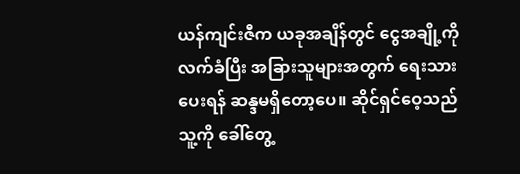ယန်ကျင်းဇီက ယခုအချိန်တွင် ငွေအချို့ကို လက်ခံပြီး အခြားသူများအတွက် ရေးသားပေးရန် ဆန္ဒမရှိတော့ပေ။ ဆိုင်ရှင်ဝေ့သည် သူ့ကို ခေါ်တွေ့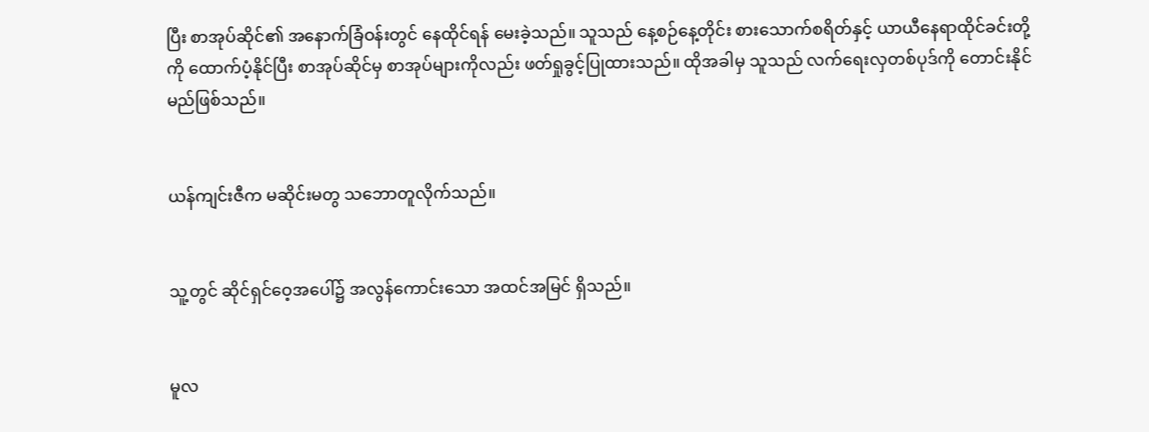ပြီး စာအုပ်ဆိုင်၏ အနောက်ခြံဝန်းတွင် နေထိုင်ရန် မေးခဲ့သည်။ သူသည် နေ့စဉ်နေ့တိုင်း စားသောက်စရိတ်နှင့် ယာယီနေရာထိုင်ခင်းတို့ကို ထောက်ပံ့နိုင်ပြီး စာအုပ်ဆိုင်မှ စာအုပ်များကိုလည်း ဖတ်ရှုခွင့်ပြုထားသည်။ ထိုအခါမှ သူသည် လက်ရေးလှတစ်ပုဒ်ကို တောင်းနိုင်မည်ဖြစ်သည်။


ယန်ကျင်းဇီက မဆိုင်းမတွ သဘောတူလိုက်သည်။


သူ့တွင် ဆိုင်ရှင်ဝေ့အပေါ်၌ အလွန်ကောင်းသော အထင်အမြင် ရှိသည်။


မူလ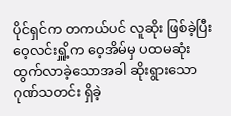ပိုင်ရှင်က တကယ်ပင် လူဆိုး ဖြစ်ခဲ့ပြီး ဝေ့လင်းရှိူ့က ဝေ့အိမ်မှ ပထမဆုံး ထွက်လာခဲ့သောအခါ ဆိုးရွားသော ဂုဏ်သတင်း ရှိခဲ့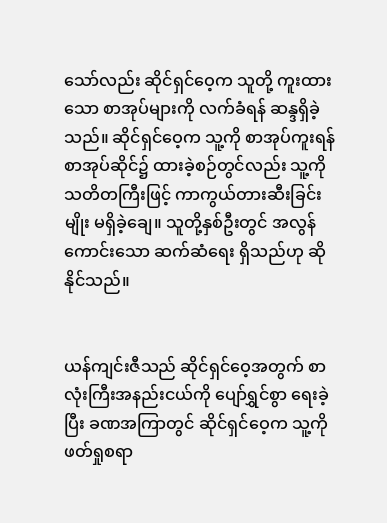သော်လည်း ဆိုင်ရှင်ဝေ့က သူတို့ ကူးထားသော စာအုပ်များကို လက်ခံရန် ဆန္ဒရှိခဲ့သည်။ ဆိုင်ရှင်ဝေ့က သူ့ကို စာအုပ်ကူးရန် စာအုပ်ဆိုင်၌ ထားခဲ့စဉ်တွင်လည်း သူ့ကို သတိတကြီးဖြင့် ကာကွယ်တားဆီးခြင်းမျိုး မရှိခဲ့ချေ။ သူတို့နှစ်ဦးတွင် အလွန်ကောင်းသော ဆက်ဆံရေး ရှိသည်ဟု ဆိုနိုင်သည်။


ယန်ကျင်းဇီသည် ဆိုင်ရှင်ဝေ့အတွက် စာလုံးကြီးအနည်းငယ်ကို ပျော်ရွှင်စွာ ရေးခဲ့ပြီး ခဏအကြာတွင် ဆိုင်ရှင်ဝေ့က သူ့ကို ဖတ်ရှုစရာ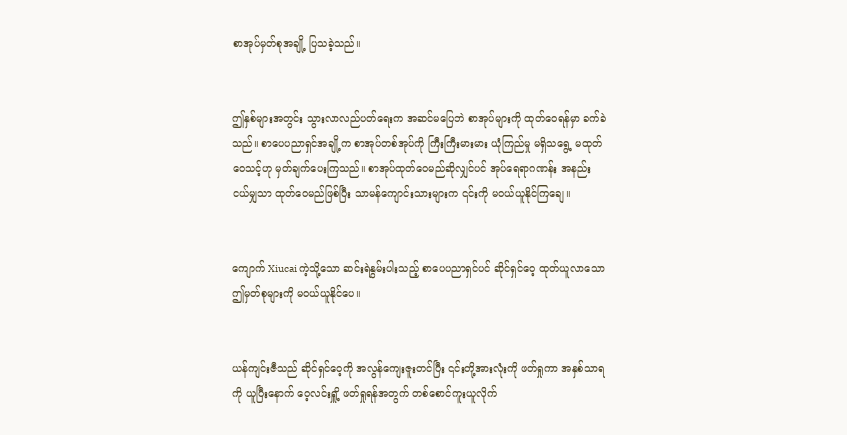စာအုပ်မှတ်စုအချို့ ပြသခဲ့သည်။


ဤနှစ်များအတွင်း သွားလာလည်ပတ်ရေးက အဆင်မပြေဘဲ စာအုပ်များကို ထုတ်ဝေရန်မှာ ခက်ခဲသည်။ စာပေပညာရှင်အချို့က စာအုပ်တစ်အုပ်ကို ကြီးကြီးမားမား ယုံကြည်မှု မရှိသရွေ့ မထုတ်ဝေသင့်ဟု မှတ်ချက်ပေးကြသည်။ စာအုပ်ထုတ်ဝေမည်ဆိုလျှင်ပင် အုပ်ရေရာဂဏန်း အနည်းငယ်မျှသာ ထုတ်ဝေမည်ဖြစ်ပြီး သာမန်ကျောင်းသားများက ၎င်းကို မဝယ်ယူနိုင်ကြချေ။


ကျောက် Xiucai ကဲ့သို့သော ဆင်းရဲနွမ်းပါးသည့် စာပေပညာရှင်ပင် ဆိုင်ရှင်ဝေ့ ထုတ်ယူလာသော ဤမှတ်စုများကို မဝယ်ယူနိုင်ပေ။


ယန်ကျင်းဇီသည် ဆိုင်ရှင်ဝေ့ကို အလွန်ကျေးဇူးတင်ပြီး ၎င်းတို့အားလုံးကို ဖတ်ရှုကာ အနှစ်သာရကို ယူပြီးနောက် ဝေ့လင်းရှိူ့ ဖတ်ရှုရန်အတွက် တစ်စောင်ကူးယူလိုက်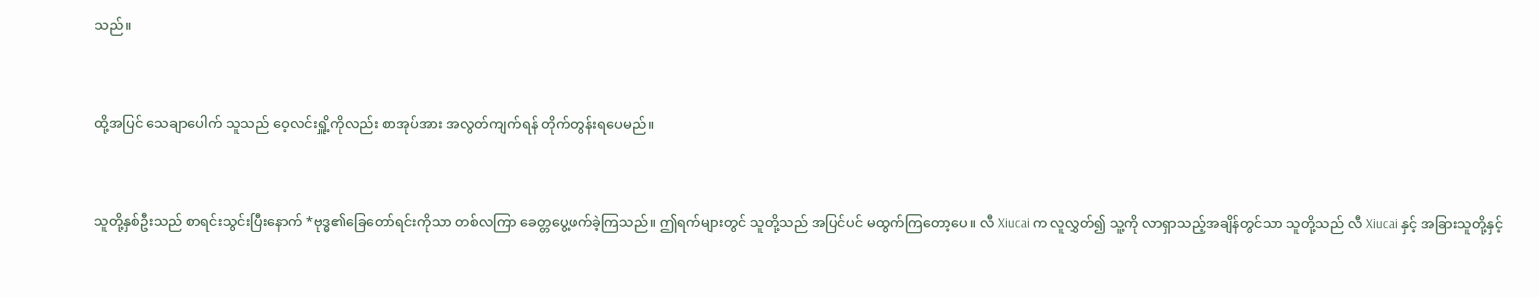သည်။


ထို့အပြင် သေချာပေါက် သူသည် ဝေ့လင်းရှိူ့ကိုလည်း စာအုပ်အား အလွတ်ကျက်ရန် တိုက်တွန်းရပေမည်။


သူတို့နှစ်ဦးသည် စာရင်းသွင်းပြီးနောက် *ဗုဒ္ဓ၏ခြေတော်ရင်းကိုသာ တစ်လကြာ ခေတ္တပွေ့ဖက်ခဲ့ကြသည်။ ဤရက်များတွင် သူတို့သည် အပြင်ပင် မထွက်ကြတော့ပေ။ လီ Xiucai က လူလွှတ်၍ သူ့ကို လာရှာသည့်အချိန်တွင်သာ သူတို့သည် လီ Xiucai နှင့် အခြားသူတို့နှင့်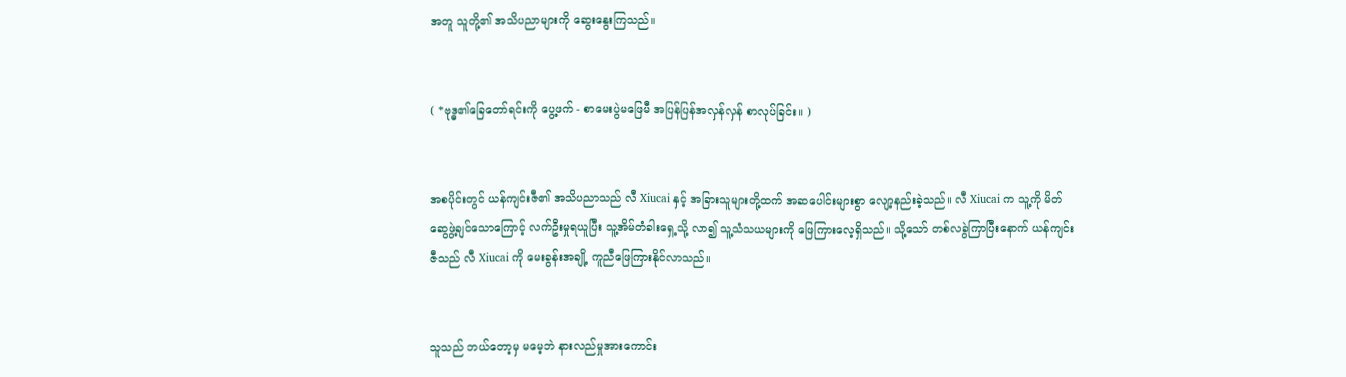အတူ သူတို့၏ အသိပညာများကို ဆွေးနွေးကြသည်။


( *ဗုဒ္ဓ၏ခြေတော်ရင်းကို ပွေ့ဖက် - စာမေးပွဲမဖြေမီ အပြန်ပြန်အလှန်လှန် စာလုပ်ခြင်း။ )


အစပိုင်းတွင် ယန်ကျင်းဇီ၏ အသိပညာသည် လီ Xiucai နှင့် အခြားသူများတို့ထက် အဆပေါင်းများစွာ လျော့နည်းခဲ့သည်။ လီ Xiucai က သူ့ကို မိတ်ဆွေဖွဲ့ချင်သောကြောင့် လက်ဦးမှုရယူပြီး သူ့အိမ်တံခါးရှေ့သို့ လာ၍ သူ့သံသယများကို ဖြေကြားလေ့ရှိသည်။ သို့သော် တစ်လခွဲကြာပြီးနောက် ယန်ကျင်းဇီသည် လီ Xiucai ကို မေးခွန်းအချို့ ကူညီဖြေကြားနိုင်လာသည်။


သူသည် ဘယ်တော့မှ မမေ့ဘဲ နားလည်မှုအားကောင်း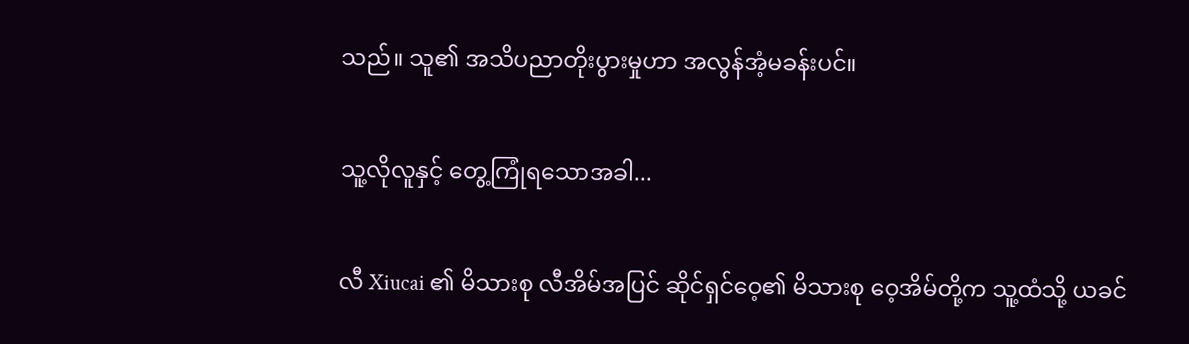သည်။ သူ၏ အသိပညာတိုးပွားမှုဟာ အလွန်အံ့မခန်းပင်။


သူ့လိုလူနှင့် တွေ့ကြုံရသောအခါ...


လီ Xiucai ၏ မိသားစု လီအိမ်အပြင် ဆိုင်ရှင်ဝေ့၏ မိသားစု ဝေ့အိမ်တို့က သူ့ထံသို့ ယခင်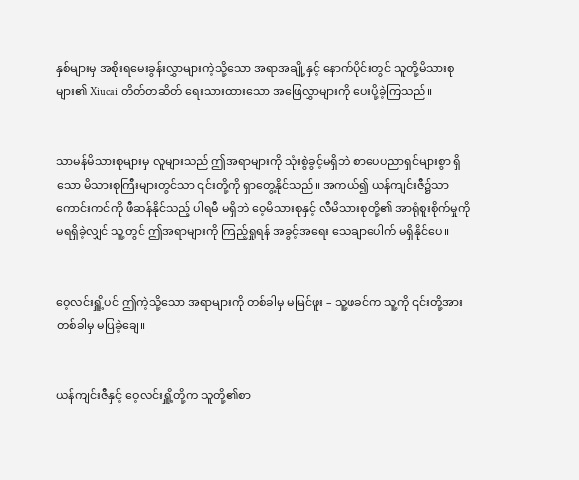နှစ်များမှ အစိုးရ‌မေးခွန်းလွှာများကဲ့သို့သော အရာအချို့နှင့် နောက်ပိုင်းတွင် သူတို့မိသားစုများ၏ Xiucai တိတ်တဆိတ် ရေးသားထားသော အဖြေလွှာများကို ပေးပို့ခဲ့ကြသည်။


သာမန်မိသားစုများမှ လူများသည် ဤအရာများကို သုံးစွဲခွင့်မရှိဘဲ စာပေပညာရှင်များစွာ ရှိသော မိသားစုကြီးများတွင်သာ ၎င်းတို့ကို ရှာတွေ့နိုင်သည်။ အကယ်၍ ယန်ကျင်းဇီ၌သာ ကောင်းကင်ကို ဖီဆန်နိုင်သည့် ပါရမီ မရှိဘဲ ဝေ့မိသားစုနှင့် လီမိသားစုတို့၏ အာရုံစူးစိုက်မှုကို မရရှိခဲ့လျှင် သူ့တွင် ဤအရာများကို ကြည့်ရှုရန် အခွင့်အရေး သေချာပေါက် မရှိနိုင်ပေ။


ဝေ့လင်းရှိူ့ပင် ဤကဲ့သို့သော အရာများကို တစ်ခါမှ မမြင်ဖူး – သူ့ဖခင်က သူ့ကို ၎င်းတို့အား တစ်ခါမှ မပြခဲ့ချေ။


ယန်ကျင်းဇီနှင့် ဝေ့လင်းရှိူ့တို့က သူတို့၏စာ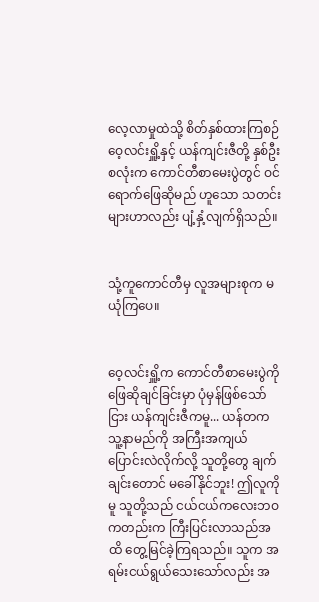လေ့လာမှုထဲသို့ စိတ်နှစ်ထားကြစဉ် ဝေ့လင်းရှိူ့နှင့် ယန်ကျင်းဇီတို့ နှစ်ဦးစလုံးက ကောင်တီစာမေးပွဲတွင် ဝင်ရောက်ဖြေဆိုမည် ဟူသော သတင်းများဟာလည်း ပျံ့နှံ့‌လျက်ရှိသည်။


သုံ့ကူကောင်တီမှ လူအများစုက မယုံကြပေ။


ဝေ့လင်းရှိူ့က ကောင်တီစာမေးပွဲကို ဖြေဆိုချင်ခြင်းမှာ ပုံမှန်ဖြစ်သော်ငြား ယန်ကျင်းဇီကမူ... ယန်တက သူ့နာမည်ကို အကြီးအကျယ် ပြောင်းလဲလိုက်လို့ သူတို့တွေ ချက်ချင်းတောင် မခေါ်နိုင်ဘူး! ဤလူကိုမူ သူတို့သည် ငယ်ငယ်ကလေးဘဝကတည်းက ကြီးပြင်းလာသည်အထိ တွေ့မြင်ခဲ့ကြရသည်။ သူက အရမ်းငယ်ရွယ်သေးသော်လည်း အ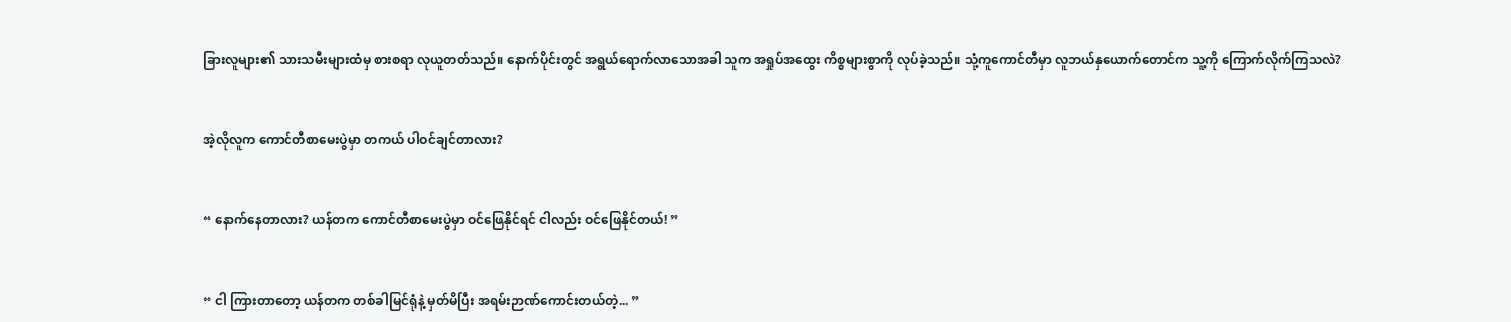ခြားလူများ၏ သားသမီးများထံမှ စားစရာ လုယူတတ်သည်။ နောက်ပိုင်းတွင် အရွယ်ရောက်လာသောအခါ သူက အရှုပ်အထွေး ကိစ္စများစွာကို လုပ်ခဲ့သည်။ သုံ့ကူကောင်တီမှာ လူဘယ်နှယောက်တောင်က သူ့ကို ကြောက်လိုက်ကြသလဲ?


အဲ့လိုလူက ကောင်တီစာမေးပွဲမှာ တကယ် ပါဝင်ချင်တာလား?


“ နောက်နေတာလား? ယန်တက ကောင်တီစာမေးပွဲမှာ ဝင်ဖြေနိုင်ရင် ငါလည်း ‌ဝင်ဖြေနိုင်တယ်! ”


“ ငါ ကြား‌တာတော့ ယန်တက တစ်ခါမြင်ရုံနဲ့ မှတ်မိပြီး အရမ်းဉာဏ်ကောင်းတယ်တဲ့... ”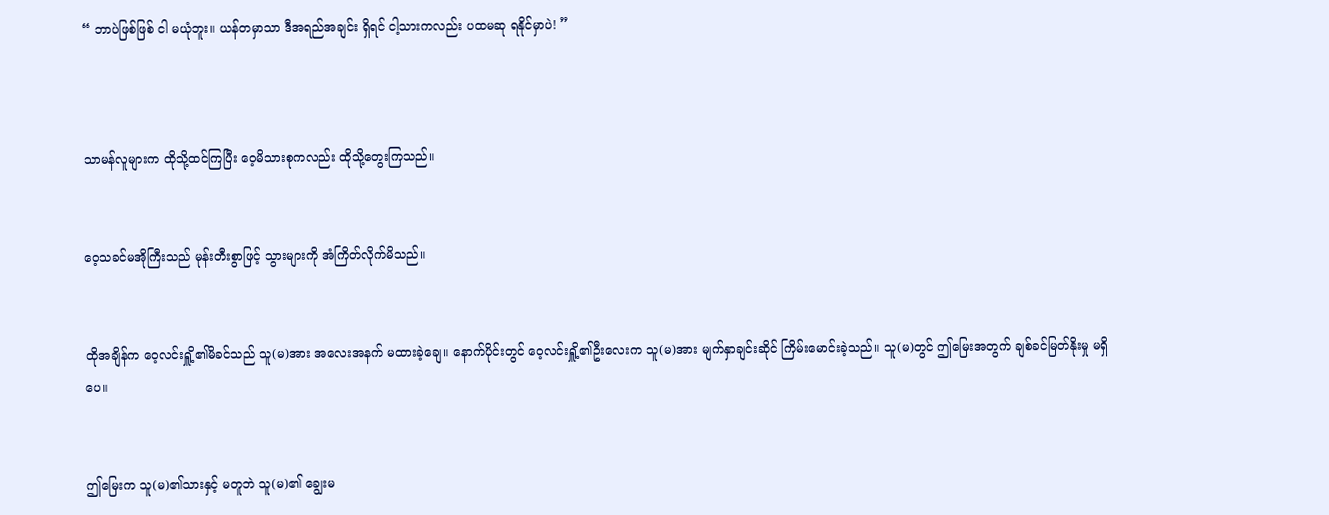“ ဘာပဲဖြစ်ဖြစ် ငါ မယုံဘူး။ ယန်တမှာသာ ဒီအရည်အချင်း ရှိရင် ငါ့သားကလည်း ပထမဆု ရနိုင်မှာပဲ! ”



သာမန်လူများက ထိုသို့ထင်ကြပြီး ဝေ့မိသားစုကလည်း ထိုသို့တွေးကြသည်။


ဝေ့သခင်မအိုကြီးသည် မုန်းတီးစွာဖြင့် သွားများကို အံကြိတ်လိုက်မိသည်။


ထိုအချိန်က ဝေ့လင်းရှိူ့၏မိခင်သည် သူ(မ)အား အလေးအနက် မထားခဲ့ချေ။ နောက်ပိုင်းတွင် ဝေ့လင်းရှိူ့၏ဦးလေးက သူ(မ)အား မျက်နှာချင်းဆိုင် ကြိမ်းမောင်းခဲ့သည်။ သူ(မ)တွင် ဤမြေးအတွက် ချစ်ခင်မြတ်နိုးမှု မရှိပေ။


ဤမြေးက သူ(မ)၏သားနှင့် မတူဘဲ သူ(မ)၏ ချွေးမ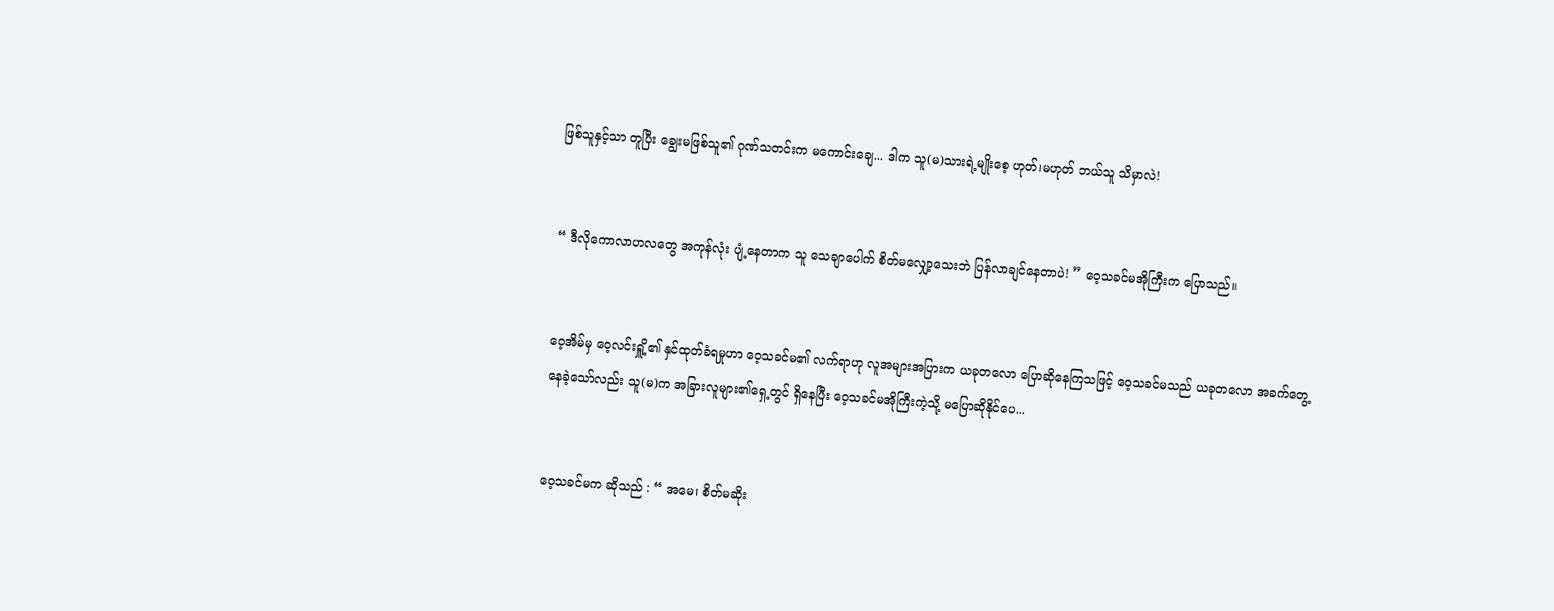ဖြစ်သူနှင့်သာ တူပြီး ချွေးမဖြစ်သူ၏ ဂုဏ်သတင်းက မကောင်းချေ... ဒါက သူ(မ)သားရဲ့မျိုးစေ့ ဟုတ်၊မဟုတ် ဘယ်သူ သိမှာလဲ!


“ ဒီလိုကောလာဟလတွေ အကုန်လုံး ပျံ့နေတာက သူ သေချာပေါက် စိတ်မလျှော့သေးဘဲ ပြန်လာချင်နေတာပဲ! ” ဝေ့သခင်မအိုကြီးက ပြောသည်။


ဝေ့အိမ်မှ ဝေ့လင်းရှိူ့၏ နှင်ထုတ်ခံရမှုဟာ ဝေ့သခင်မ၏ လက်ရာဟု လူအများအပြားက ယခုတလော ပြောဆိုနေကြသဖြင့် ဝေ့သခင်မသည် ယခုတလော အခက်တွေ့နေခဲ့သော်လည်း သူ(မ)က အခြားလူများ၏ရှေ့တွင် ရှိနေပြီး ဝေ့သခင်မအိုကြီးကဲ့သို့ မပြောဆိုနိုင်ပေ...


ဝေ့သခင်မက ဆိုသည် : “ အမေ၊ စိတ်မဆိုး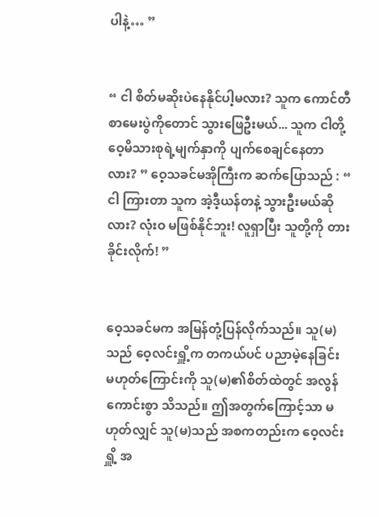ပါနဲ့… ”


“ ငါ စိတ်မဆိုးပဲနေနိုင်ပါ့မလား? သူက ကောင်တီစာမေးပွဲကိုတောင် သွားဖြေဦးမယ်... သူက ငါတို့ဝေ့မိသားစုရဲ့မျက်နှာကို ပျက်စေချင်နေတာလား? ” ဝေ့သခင်မအိုကြီးက ဆက်ပြောသည် : “ ငါ ကြားတာ သူက အဲ့ဒီ့ယန်တနဲ့ သွားဦးမယ်ဆိုလား? လုံးဝ မဖြစ်နိုင်ဘူး! လူရှာပြီး သူတို့ကို တားခိုင်းလိုက်! ”


ဝေ့သခင်မက အမြန်တုံ့ပြန်လိုက်သည်။ သူ(မ)သည် ဝေ့လင်းရှိူ့က တကယ်ပင် ပညာမဲ့နေခြင်း မဟုတ်ကြောင်းကို သူ(မ)၏စိတ်ထဲတွင် အလွန်ကောင်းစွာ သိသည်။ ဤအတွက်ကြောင့်သာ မဟုတ်လျှင် သူ(မ)သည် အစကတည်းက ဝေ့လင်းရှိူ့ အ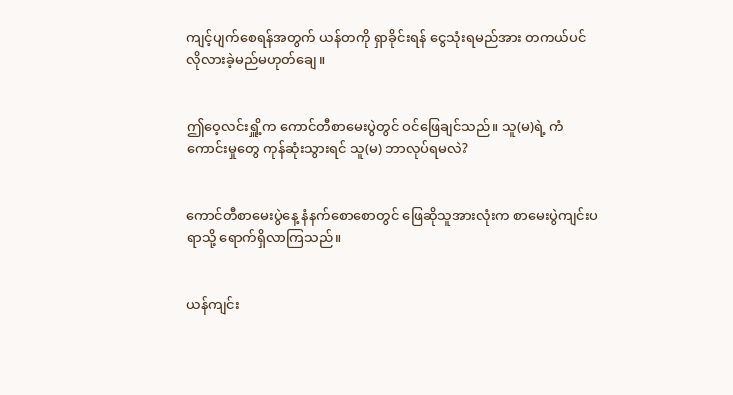ကျင့်ပျက်စေရန်အတွက် ယန်တကို ရှာခိုင်းရန် ငွေသုံးရမည်အား တကယ်ပင် လိုလားခဲ့မည်မဟုတ်ချေ။


ဤဝေ့လင်းရှိူ့က ကောင်တီစာမေးပွဲတွင် ဝင်ဖြေချင်သည်။ သူ(မ)ရဲ့ ကံကောင်းမှုတွေ ကုန်ဆုံးသွားရင် သူ(မ) ဘာလုပ်ရမလဲ?


ကောင်တီစာမေးပွဲနေ့ နံနက်စောစောတွင် ဖြေဆိုသူအားလုံးက စာမေးပွဲကျင်းပရာသို့ ရောက်ရှိလာကြသည်။


ယန်ကျင်း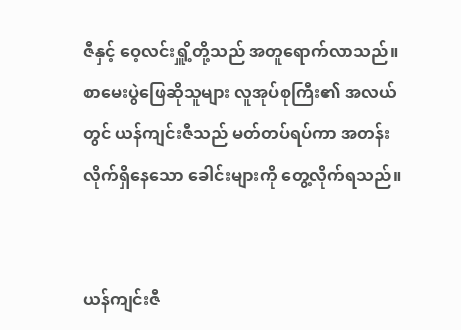ဇီနှင့် ဝေ့လင်းရှိူ့တို့သည် အတူရောက်လာသည်။ စာမေးပွဲဖြေဆိုသူများ လူအုပ်စုကြီး၏ အလယ်တွင် ယန်ကျင်းဇီသည် မတ်တပ်ရပ်ကာ အတန်းလိုက်ရှိနေသော ခေါင်းများကို တွေ့လိုက်ရသည်။


ယန်ကျင်းဇီ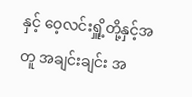နှင့် ဝေ့လင်းရှိူ့တို့နှင့်အတူ အချင်းချင်း အ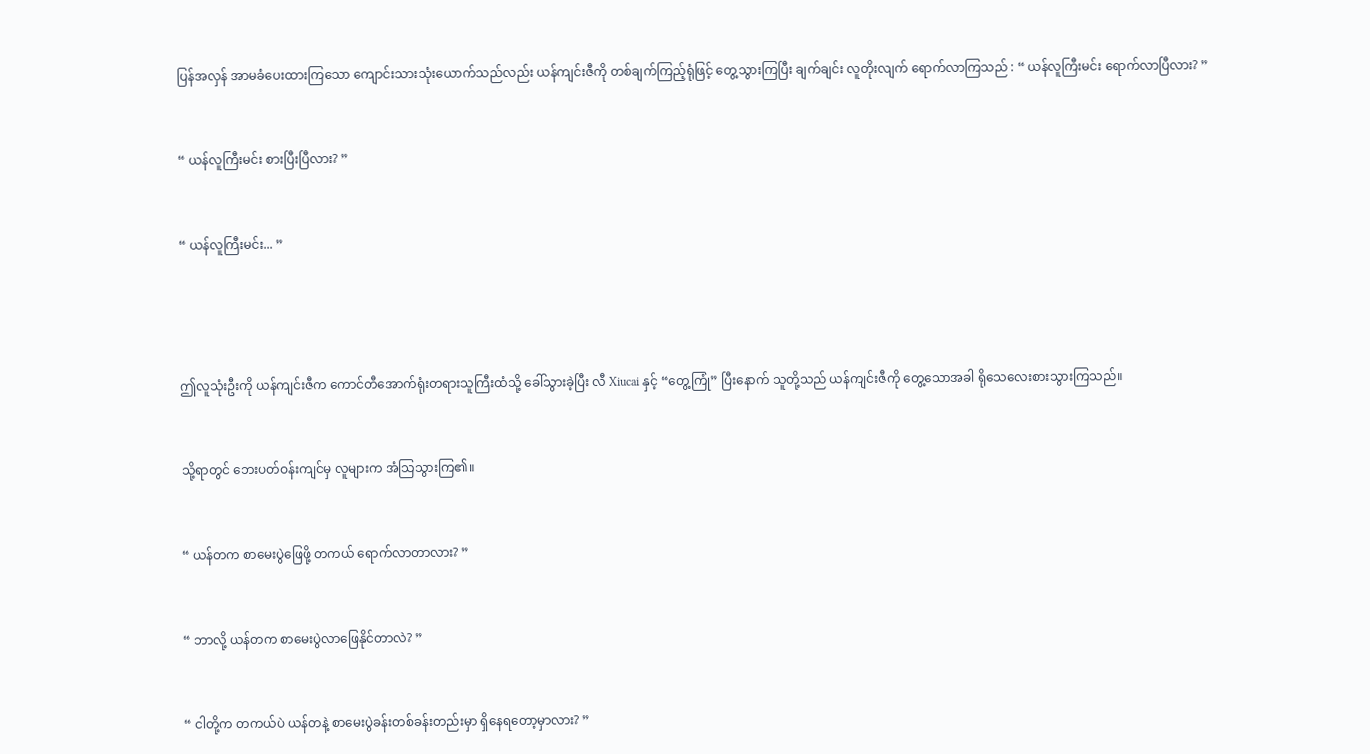ပြန်အလှန် အာမခံပေးထားကြသော ကျောင်းသားသုံးယောက်သည်လည်း ယန်ကျင်းဇီကို တစ်ချက်ကြည့်ရုံဖြင့် တွေ့သွားကြပြီး ချက်ချင်း လူတိုးလျက် ရောက်လာကြသည် : “ ယန်လူကြီးမင်း ရောက်လာပြီလား? ”


“ ယန်လူကြီးမင်း စားပြီးပြီလား? ”


“ ယန်လူကြီးမင်း... ”




ဤလူသုံးဦးကို ယန်ကျင်းဇီက ကောင်တီအောက်ရုံးတရားသူကြီးထံသို့ ခေါ်သွားခဲ့ပြီး လီ Xiucai နှင့် “တွေ့ကြုံ” ပြီးနောက် သူတို့သည် ယန်ကျင်းဇီကို တွေ့သောအခါ ရိုသေလေးစားသွားကြသည်။


သို့ရာတွင် ဘေးပတ်ဝန်းကျင်မှ လူများက အံသြသွားကြ၏။


“ ယန်တက စာမေးပွဲဖြေဖို့ တကယ် ရောက်လာတာလား? ”


“ ဘာလို့ ယန်တက စာမေးပွဲလာဖြေနိုင်တာလဲ? ”


“ ငါတို့က တကယ်ပဲ ယန်တနဲ့ စာမေးပွဲခန်းတစ်ခန်းတည်းမှာ ရှိနေရတော့မှာလား? ”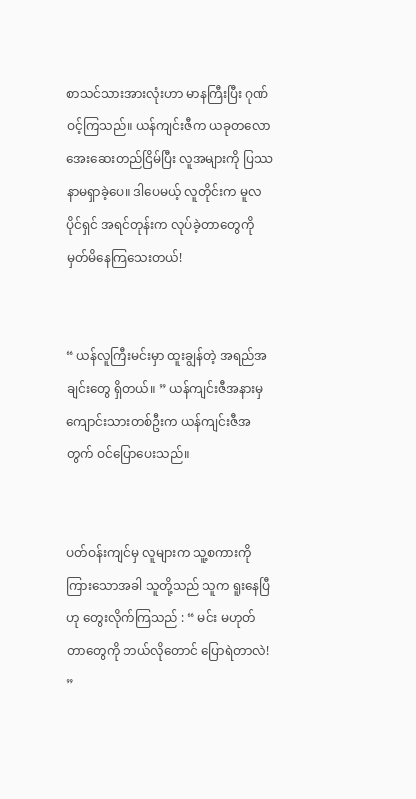စာသင်သားအားလုံးဟာ မာနကြီးပြီး ဂုဏ်ဝင့်ကြသည်။ ယန်ကျင်းဇီက ယခု‌တလော အေးဆေးတည်ငြိမ်ပြီး လူအများကို ပြဿနာမရှာခဲ့ပေ။ ဒါပေမယ့် လူတိုင်းက မူလပိုင်ရှင် အရင်တုန်းက လုပ်ခဲ့တာတွေကို မှတ်မိနေကြသေးတယ်!


“ ယန်လူကြီးမင်းမှာ ထူးချွန်တဲ့ အရည်အချင်းတွေ ရှိတယ်။ ” ယန်ကျင်းဇီအနားမှ ကျောင်းသားတစ်ဦးက ယန်ကျင်းဇီအတွက် ဝင်ပြောပေးသည်။


ပတ်ဝန်းကျင်မှ လူများက သူ့စကားကို ကြားသောအခါ သူတို့သည် သူက ရူးနေပြီဟု တွေးလိုက်ကြသည် : “ မင်း မဟုတ်တာတွေကို ဘယ်လိုတောင် ပြောရဲတာလဲ! ”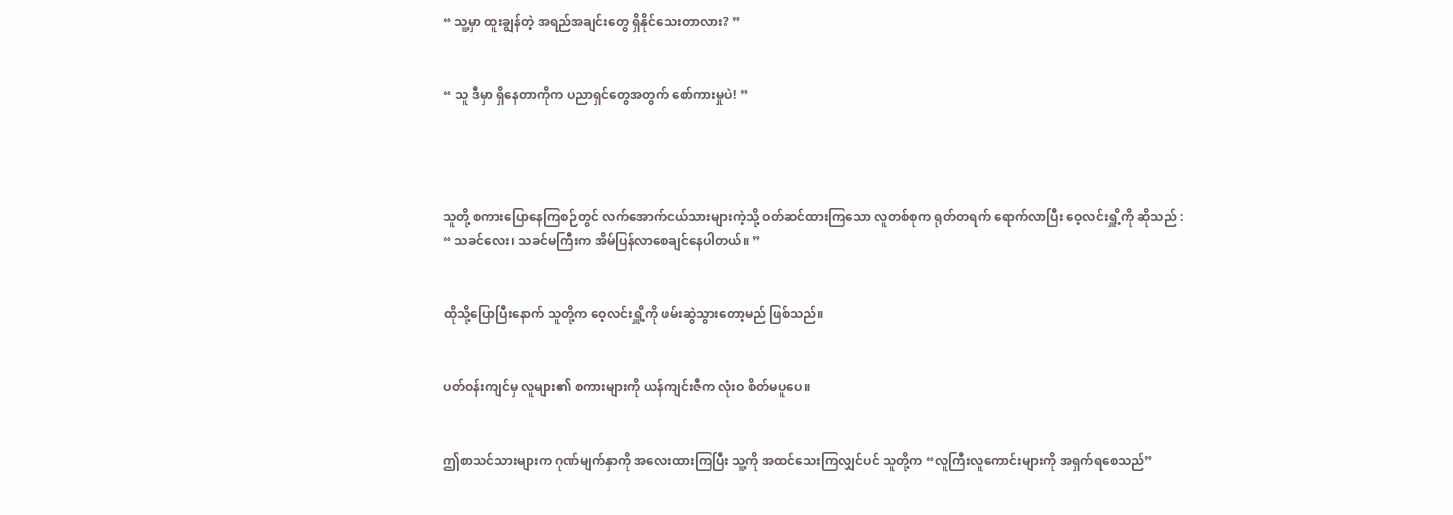“ သူ့မှာ ထူးချွန်တဲ့ အရည်အချင်းတွေ ရှိနိုင်သေးတာလား? ”


“ သူ ဒီမှာ ရှိနေတာကိုက ပညာရှင်တွေအတွက် စော်ကားမှုပဲ! ”




သူတို့ စကားပြောနေကြစဉ်တွင် လက်အောက်ငယ်သားများကဲ့သို့ ဝတ်ဆင်ထားကြသော လူတစ်စုက ရုတ်တရက် ရောက်လာပြီး ဝေ့လင်းရှိူ့ကို ဆိုသည် : “ သခင်လေး၊ သခင်မကြီးက အိမ်ပြန်လာစေချင်နေပါတယ်။ ”


ထိုသို့ပြောပြီးနောက် သူတို့က ဝေ့လင်းရှိူ့ကို ဖမ်းဆွဲသွားတော့မည် ဖြစ်သည်။


ပတ်ဝန်းကျင်မှ လူများ၏ စကားများကို ယန်ကျင်းဇီက လုံးဝ စိတ်မပူပေ။


ဤစာသင်သားများက ဂုဏ်မျက်နှာကို အလေးထားကြပြီး သူ့ကို အထင်သေးကြလျှင်ပင် သူတို့က “လူကြီးလူကောင်းများကို အရှက်ရစေသည်”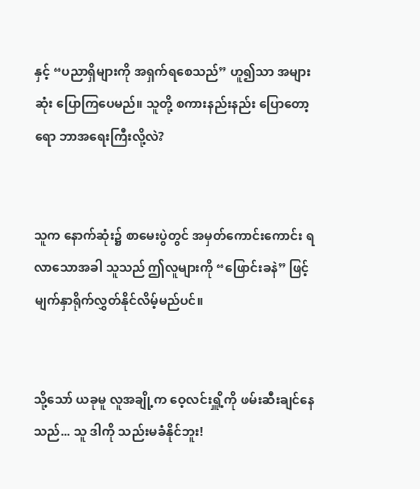နှင့် “ပညာရှိများကို အရှက်ရစေသည်” ဟူ၍သာ အများဆုံး ပြောကြပေမည်။ သူတို့ စကားနည်းနည်း ပြောတော့ရော ဘာအရေးကြီးလို့လဲ?


သူက နောက်ဆုံး၌ စာမေးပွဲတွင် အမှတ်ကောင်းကောင်း ရလာသောအခါ သူသည် ဤလူများကို “ဖြောင်းခနဲ” ဖြင့် မျက်နှာရိုက်လွှတ်နိုင်လိမ့်မည်ပင်။


သို့သော် ယခုမူ လူအချို့က ဝေ့လင်းရှိူ့ကို ဖမ်းဆီးချင်နေသည်... သူ ဒါကို သည်းမခံနိုင်ဘူး!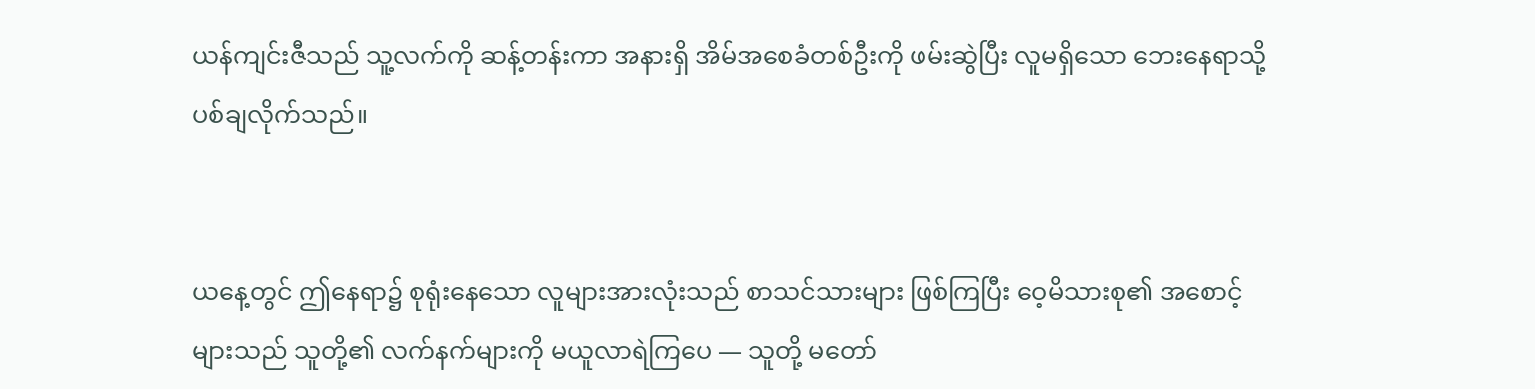ယန်ကျင်းဇီသည် သူ့လက်ကို ဆန့်တန်းကာ အနားရှိ အိမ်အစေခံတစ်ဦးကို ဖမ်းဆွဲပြီး လူမရှိသော ဘေးနေရာသို့ ပစ်ချလိုက်သည်။


ယနေ့တွင် ဤနေရာ၌ စုရုံးနေသော လူများအားလုံးသည် စာသင်သားများ ဖြစ်ကြပြီး ဝေ့မိသားစု၏ အစောင့်များသည် သူတို့၏ လက်နက်များကို မယူလာရဲကြပေ — သူတို့ မတော်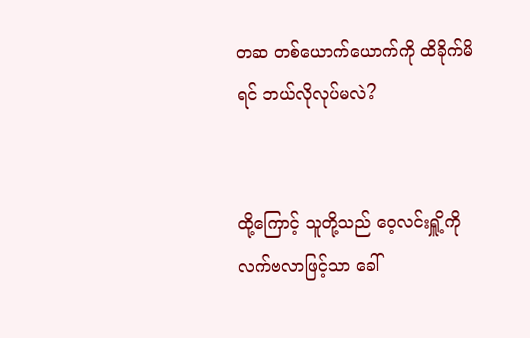တဆ တစ်ယောက်ယောက်ကို ထိခိုက်မိရင် ဘယ်လိုလုပ်မလဲ?


ထို့ကြောင့် သူတို့သည် ဝေ့လင်းရှိူ့ကို လက်ဗလာဖြင့်သာ ခေါ်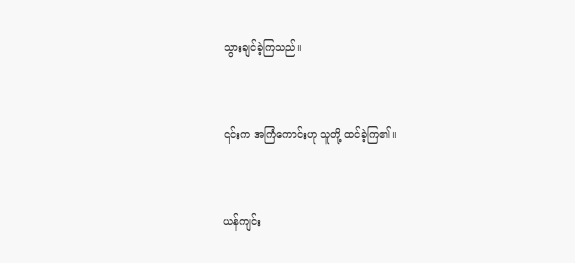သွားချင်ခဲ့ကြသည်။


၎င်းက အကြံကောင်းဟု သူတို့ ထင်ခဲ့ကြ၏။


ယန်ကျင်း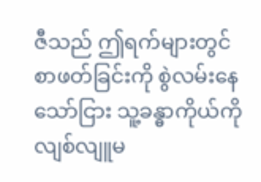ဇီသည် ဤရက်များတွင် စာ‌ဖတ်ခြင်းကို စွဲလမ်းနေသော်ငြား သူ့ခန္ဓာကိုယ်ကို လျစ်လျူမ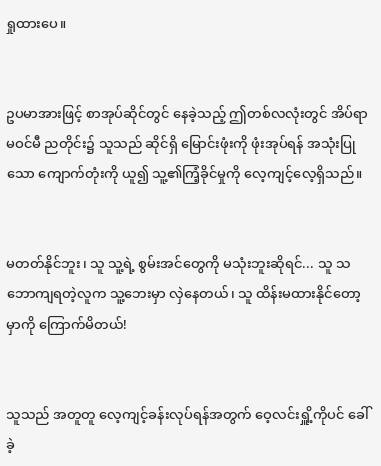ရှုထားပေ။


ဥပမာအားဖြင့် စာအုပ်ဆိုင်တွင် နေခဲ့သည့် ဤတစ်လလုံးတွင် အိပ်ရာမဝင်မီ ညတိုင်း၌ သူသည် ဆိုင်ရှိ မြောင်းဖုံးကို ဖုံးအုပ်ရန် အသုံးပြုသော ကျောက်တုံးကို ယူ၍ သူ့၏ကြံ့ခိုင်မှုကို လေ့ကျင့်လေ့ရှိသည်။


မတတ်နိုင်ဘူး၊ သူ သူ့ရဲ့ စွမ်းအင်တွေကို မသုံးဘူးဆိုရင်... သူ သဘောကျရတဲ့လူက သူ့ဘေးမှာ လှဲနေ‌တယ်၊ သူ ထိန်းမထားနိုင်တော့မှာကို ကြောက်မိတယ်!


သူသည် အတူတူ လေ့ကျင့်ခန်း‌လုပ်ရန်အတွက် ဝေ့လင်းရှိူ့ကိုပင် ခေါ်ခဲ့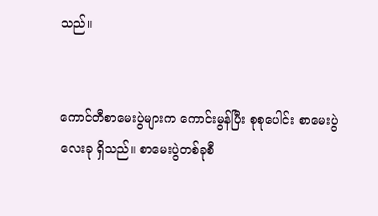သည်။


ကောင်တီစာမေးပွဲများက ကောင်းမွန်ပြီး စုစုပေါင်း စာမေးပွဲလေးခု ရှိသည်။ စာမေးပွဲတစ်ခုစီ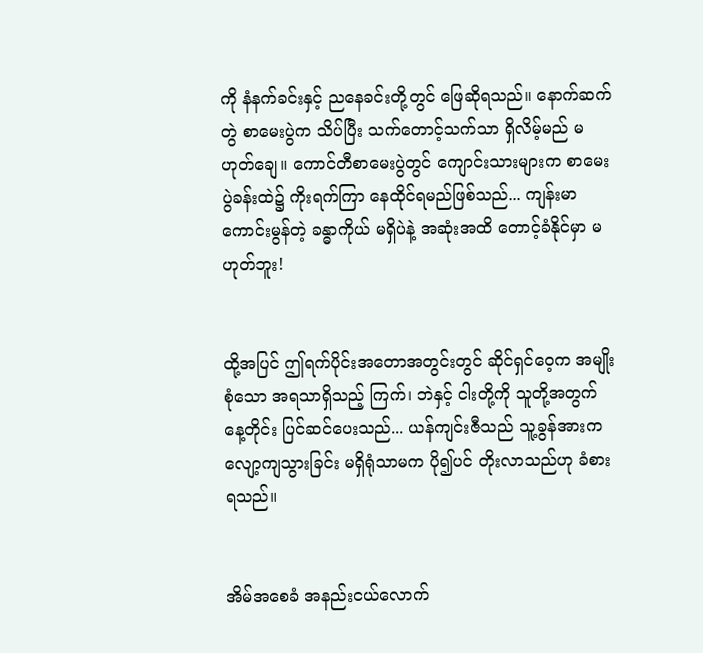ကို နံနက်ခင်းနှင့် ညနေခင်းတို့တွင် ဖြေဆိုရသည်။ နောက်ဆက်တွဲ စာမေးပွဲက သိပ်ပြီး သက်တောင့်သက်သာ ရှိလိမ့်မည် မဟုတ်ချေ။ ကောင်တီစာမေးပွဲတွင် ကျောင်းသားများက စာမေးပွဲခန်းထဲ၌ ကိုးရက်ကြာ နေထိုင်ရမည်ဖြစ်သည်... ကျန်းမာကောင်းမွန်တဲ့ ခန္ဓာကိုယ် မရှိပဲနဲ့ အဆုံးအထိ တောင့်ခံနိုင်မှာ မဟုတ်ဘူး!


ထို့အပြင် ဤရက်ပိုင်းအတောအတွင်းတွင် ဆိုင်ရှင်ဝေ့က အမျိုးစုံသော အရသာရှိသည့် ကြက်၊ ဘဲနှင့် ငါးတို့ကို သူတို့အတွက် နေ့တိုင်း ပြင်‌ဆင်ပေးသည်... ယန်ကျင်းဇီသည် သူ့ခွန်အားက လျော့ကျသွားခြင်း မရှိရုံသာမက ပို၍ပင် တိုးလာသည်ဟု ခံစားရသည်။


အိမ်အစေခံ အနည်းငယ်လောက်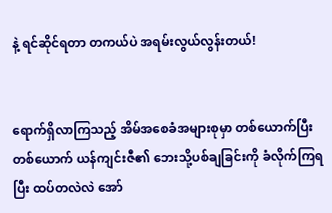နဲ့ ရင်ဆိုင်ရတာ တကယ်ပဲ အရမ်းလွယ်လွန်းတယ်!


ရောက်ရှိလာကြသည့် အိမ်အစေခံအများစုမှာ တစ်ယောက်ပြီးတစ်ယောက် ယန်ကျင်းဇီ၏ ဘေးသို့ပစ်ချခြင်းကို ခံလိုက်ကြရပြီး ထပ်တလဲလဲ အော်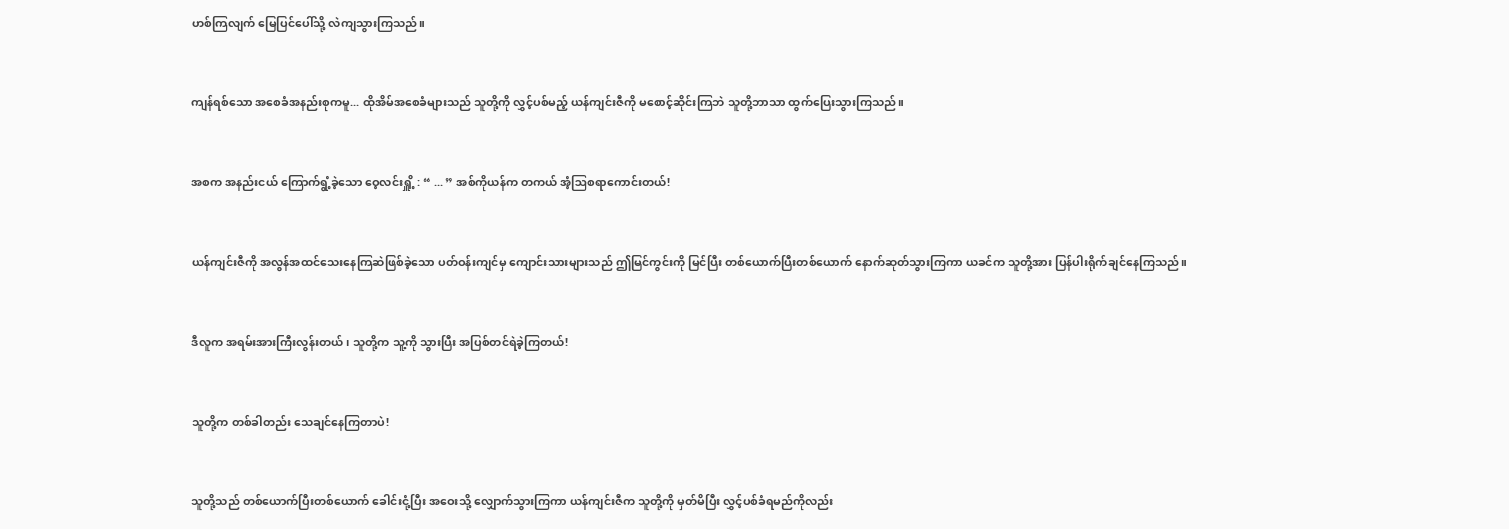ဟစ်ကြလျက် မြေပြင်ပေါ်သို့ လဲကျသွားကြသည်။


ကျန်ရစ်သော အစေခံအနည်းစုကမူ... ထိုအိမ်အစေခံများသည် သူတို့ကို လွှင့်ပစ်မည့် ယန်ကျင်းဇီကို မစောင့်ဆိုင်းကြဘဲ သူတို့ဘာသာ ထွက်ပြေးသွားကြသည်။


အစက အနည်းငယ် ကြောက်ရွံ့ခဲ့သော ဝေ့လင်းရှိူ့ : “ ... ” အစ်ကိုယန်က တကယ် အံ့ဩစရာကောင်းတယ်!


ယန်ကျင်းဇီကို အလွန်အထင်သေးနေကြဆဲဖြစ်ခဲ့သော ပတ်ဝန်းကျင်မှ ကျောင်းသားများသည် ဤမြင်ကွင်းကို မြင်ပြီး တစ်ယောက်ပြီးတစ်ယောက် နောက်ဆုတ်သွားကြကာ ယခင်က သူတို့အား ပြန်ပါးရိုက်ချင်နေကြသည်။


ဒီလူက အရမ်းအားကြီးလွန်းတယ်၊ သူတို့က သူ့ကို သွားပြီး အပြစ်တင်ရဲခဲ့ကြတယ်!


သူတို့က တစ်ခါတည်း သေချင်နေကြတာပဲ!


သူတို့သည် တစ်ယောက်ပြီးတစ်ယောက် ခေါင်းငုံ့ပြီး အဝေးသို့ လျှောက်သွားကြကာ ယန်ကျင်းဇီက သူတို့ကို မှတ်မိပြီး လွှင့်ပစ်ခံရမည်ကိုလည်း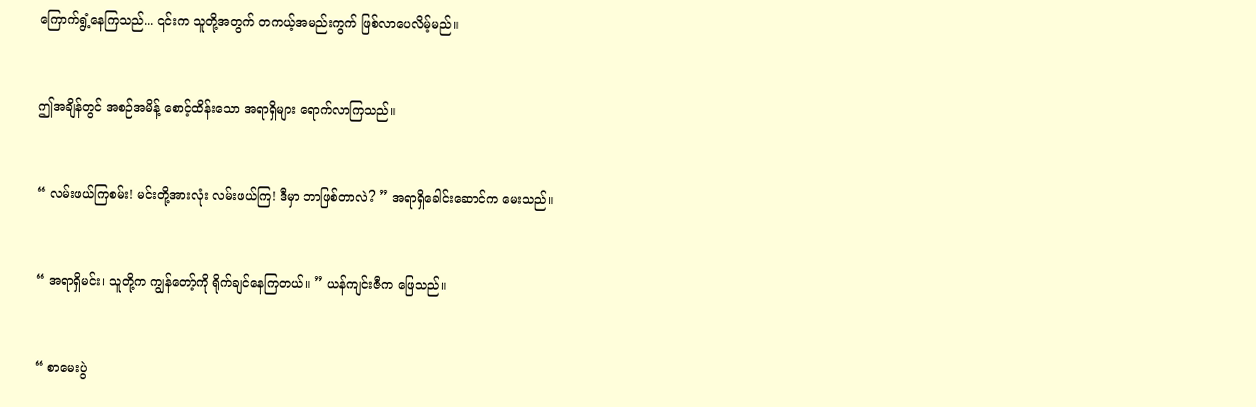ကြောက်ရွံ့နေကြသည်... ၎င်းက သူတို့အတွက် တကယ့်အမည်းကွက် ဖြစ်လာပေလိမ့်မည်။


ဤအချိန်တွင် အစဉ်အမိန့် စောင့်ထိန်းသော အရာရှိများ ရောက်လာကြသည်။


“ လမ်းဖယ်ကြစမ်း! မင်းတို့အားလုံး လမ်းဖယ်ကြ! ဒီမှာ ဘာဖြစ်တာလဲ? ” အရာရှိခေါင်းဆောင်က မေးသည်။


“ အရာရှိမင်း၊ သူတို့က ကျွန်တော့်ကို ရိုက်ချင်နေကြတယ်။ ” ယန်ကျင်းဇီက ဖြေသည်။


“ စာမေးပွဲ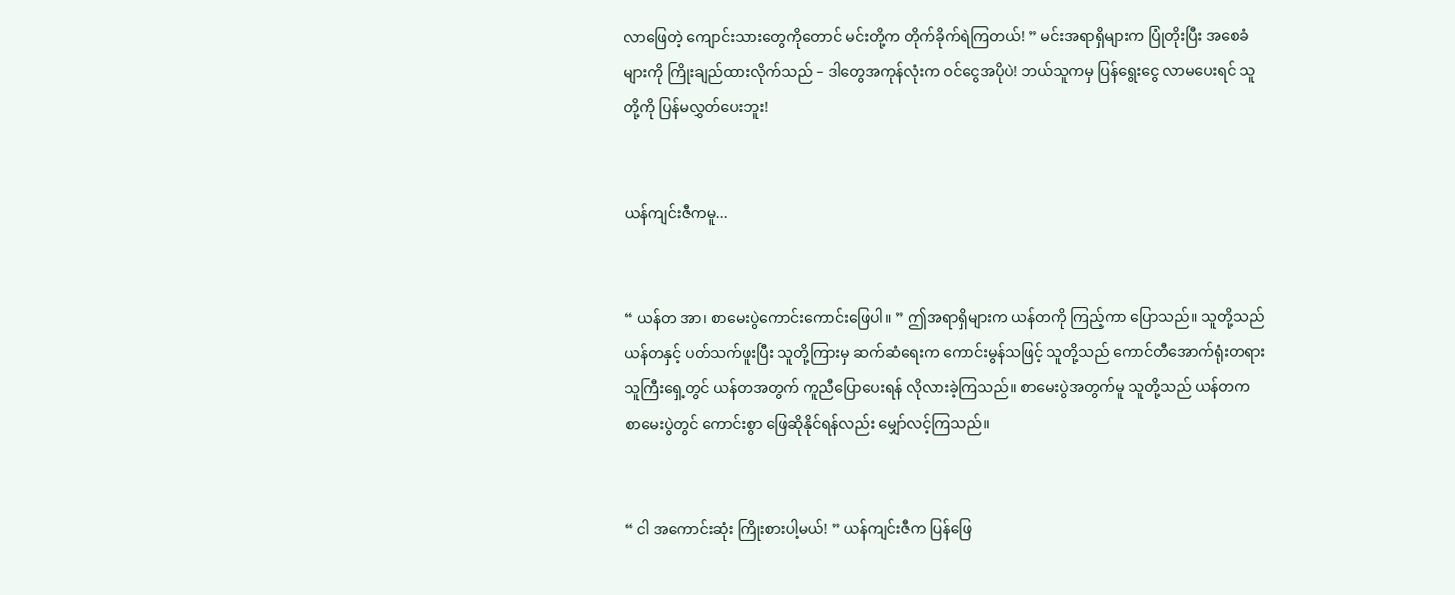လာဖြေတဲ့ ကျောင်းသားတွေကိုတောင် မင်းတို့က တိုက်ခိုက်ရဲကြတယ်! ” မင်းအရာရှိများက ပြုံတိုးပြီး အစေခံများကို ကြိုး‌ချည်ထားလိုက်သည် – ဒါတွေအကုန်လုံးက ဝင်ငွေအပိုပဲ! ဘယ်သူကမှ ပြန်ရွေးငွေ လာ‌မပေးရင် သူတို့ကို ပြန်မလွှတ်ပေးဘူး!


ယန်ကျင်းဇီကမူ...


“ ယန်တ အာ၊ စာမေးပွဲကောင်းကောင်းဖြေပါ။ ” ဤအရာရှိများက ယန်တကို ကြည့်ကာ ပြောသည်။ သူတို့သည် ယန်တနှင့် ပတ်သက်ဖူးပြီး သူတို့ကြားမှ ဆက်ဆံရေးက ကောင်းမွန်သဖြင့် သူတို့သည် ကောင်တီအောက်ရုံးတရားသူကြီးရှေ့တွင် ယန်တအတွက် ကူညီပြောပေးရန် လိုလားခဲ့ကြသည်။ စာမေးပွဲအတွက်မူ သူတို့သည် ယန်တက စာမေးပွဲတွင် ကောင်းစွာ ဖြေဆိုနိုင်ရန်လည်း မျှော်လင့်ကြသည်။


“ ငါ အကောင်းဆုံး ကြိုးစားပါ့မယ်! ” ယန်ကျင်းဇီက ပြန်ဖြေ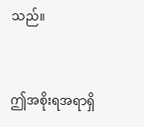သည်။


ဤအစိုးရအရာရှိ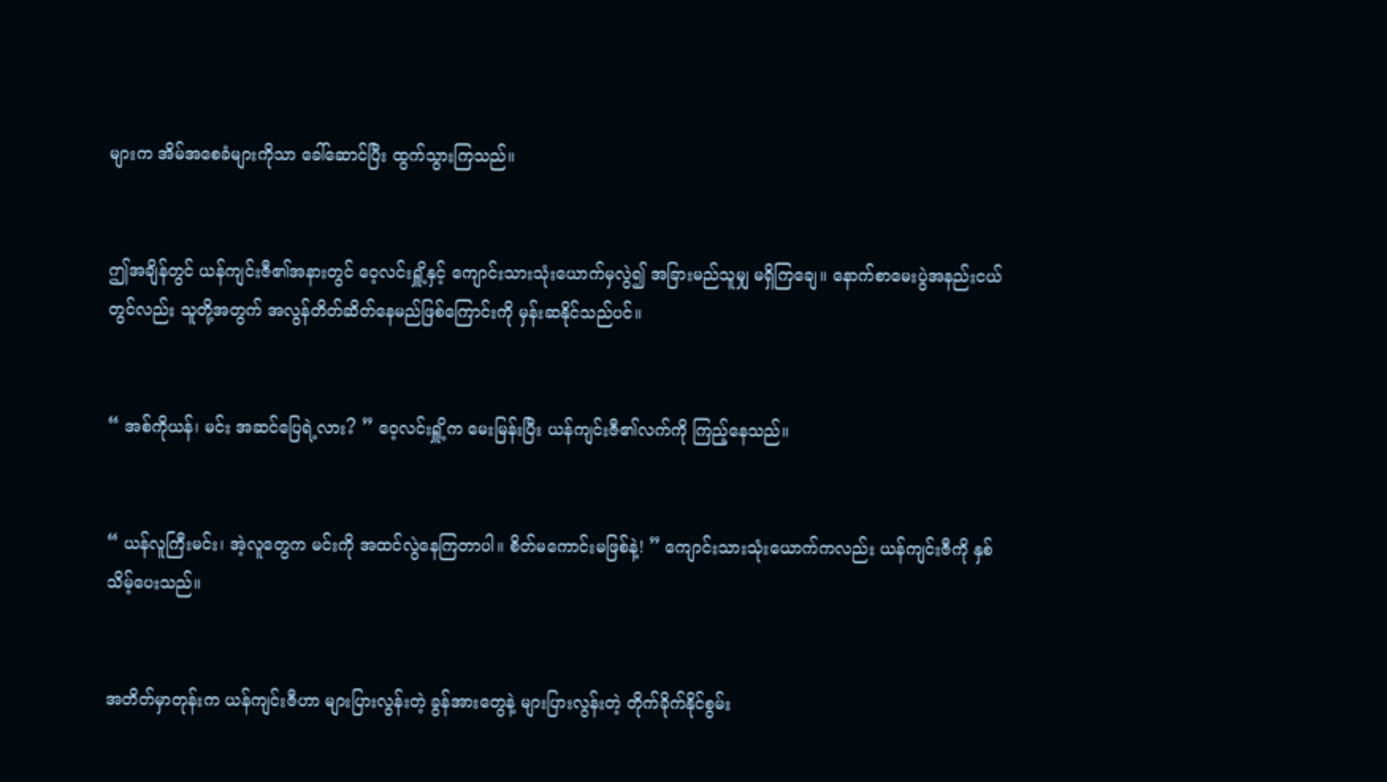များက အိမ်အစေခံများကိုသာ ခေါ်ဆောင်ပြီး ထွက်သွားကြသည်။


ဤအချိန်တွင် ယန်ကျင်းဇီ၏အနားတွင် ဝေ့လင်းရှိူ့နှင့် ကျောင်းသားသုံးယောက်မှလွဲ၍ အခြားမည်သူမျှ မရှိကြချေ။ နောက်စာမေးပွဲအနည်းငယ်တွင်လည်း သူတို့အတွက် အလွန်တိတ်ဆိတ်နေမည်ဖြစ်ကြောင်းကို မှန်းဆနိုင်သည်ပင်။


“ အစ်ကိုယန်၊ မင်း အဆင်ပြေရဲ့လား? ” ဝေ့လင်းရှိူ့က မေးမြန်းပြီး ယန်ကျင်းဇီ၏လက်ကို ကြည့်နေသည်။


“ ယန်လူကြီးမင်း၊ အဲ့လူတွေက မင်းကို အထင်လွဲနေကြတာပါ။ စိတ်မကောင်းမဖြစ်နဲ့! ” ကျောင်းသားသုံးယောက်ကလည်း ယန်ကျင်းဇီကို နှစ်သိမ့်ပေးသည်။


အတိတ်မှာတုန်းက ယန်ကျင်းဇီဟာ များပြားလွန်းတဲ့ ခွန်အားတွေနဲ့ များပြားလွန်းတဲ့ တိုက်ခိုက်နိုင်စွမ်း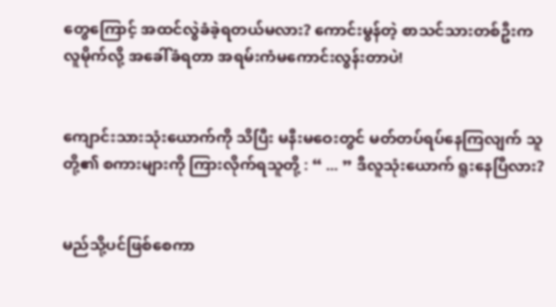တွေကြောင့် အထင်လွဲခံခဲ့ရတယ်မလား? ကောင်းမွန်တဲ့ စာသင်သားတစ်ဦးက လူမိုက်လို့ အခေါ်ခံရတာ အရမ်းကံမကောင်းလွန်းတာပဲ!


ကျောင်းသားသုံးယောက်ကို သိပြီး မနီးမဝေးတွင် မတ်တပ်ရပ်နေကြလျက် သူတို့၏ စကားများကို ကြားလိုက်ရသူတို့ : “ ... ” ဒီလူသုံးယောက် ရူးနေပြီလား?


မည်သို့ပင်ဖြစ်စေကာ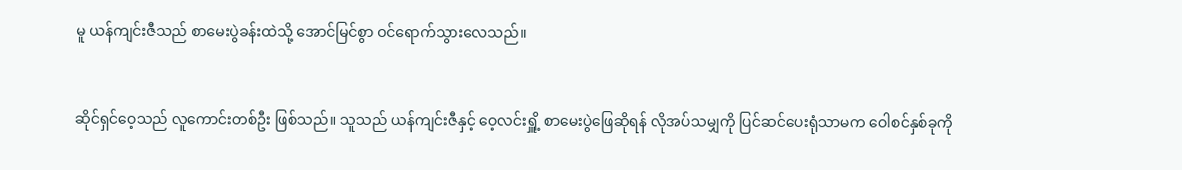မူ ယန်ကျင်းဇီသည် စာမေးပွဲခန်းထဲသို့ အောင်မြင်စွာ ဝင်ရောက်သွားလေသည်။


ဆိုင်ရှင်ဝေ့သည် လူကောင်းတစ်ဦး ဖြစ်သည်။ သူသည် ယန်ကျင်းဇီနှင့် ဝေ့လင်းရှိူ့ စာမေးပွဲဖြေဆိုရန် လိုအပ်သမျှကို ပြင်ဆင်ပေးရုံသာမက ဝေါစင်နှစ်ခုကို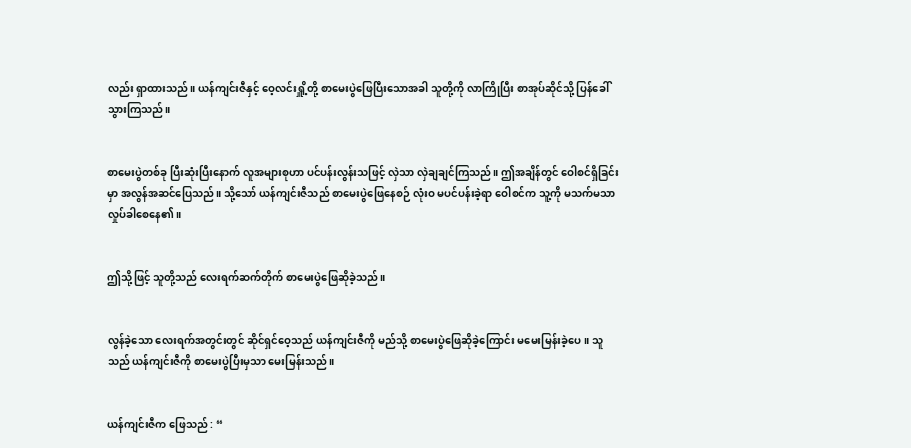လည်း ရှာထားသည်။ ယန်ကျင်းဇီနှင့် ဝေ့လင်းရှိူ့တို့ စာမေးပွဲဖြေပြီးသောအခါ သူတို့ကို လာကြိုပြီး စာအုပ်ဆိုင်သို့ ပြန်ခေါ်သွားကြသည်။


စာမေးပွဲတစ်ခု ပြီးဆုံးပြီးနောက် လူအများစုဟာ ပင်ပန်းလွန်းသဖြင့် လှဲသာ လှဲချချင်ကြသည်။ ဤအချိန်တွင် ဝေါစင်ရှိခြင်းမှာ အလွန်အဆင်ပြေသည်။ သို့သော် ယန်ကျင်းဇီသည် စာမေးပွဲဖြေနေစဉ် လုံးဝ မပင်ပန်းခဲ့ရာ ဝေါစင်က သူ့ကို မသက်မသာ လှုပ်ခါစေနေ၏။


ဤသို့ဖြင့် သူတို့သည် လေးရက်ဆက်တိုက် စာမေးပွဲဖြေဆိုခဲ့သည်။


လွန်ခဲ့သော လေးရက်အတွင်းတွင် ဆိုင်ရှင်ဝေ့သည် ယန်ကျင်းဇီကို မည်သို့ စာမေးပွဲဖြေဆိုခဲ့ကြောင်း မမေးမြန်းခဲ့ပေ။ သူသည် ယန်ကျင်းဇီကို စာမေးပွဲပြီးမှသာ မေးမြန်းသည်။


ယန်ကျင်းဇီက ဖြေသည် : “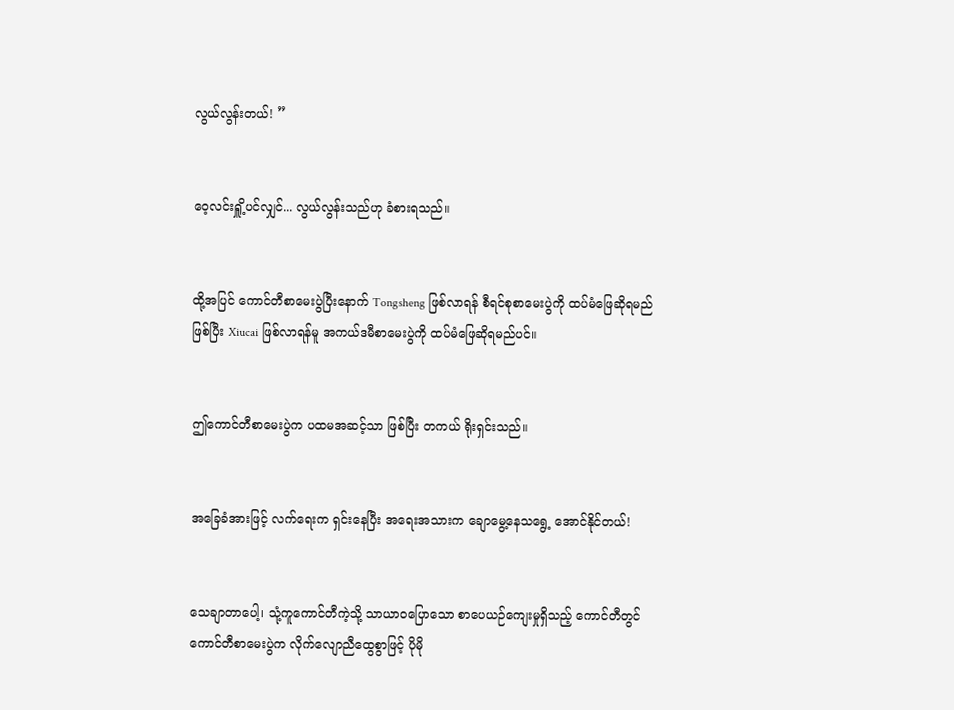လွယ်လွန်းတယ်! ”


ဝေ့လင်းရှိူ့ပင်လျှင်... လွယ်လွန်းသည်ဟု ခံစားရသည်။


ထို့အပြင် ကောင်တီစာမေးပွဲပြီးနောက် Tongsheng ဖြစ်လာရန် စီရင်စုစာမေးပွဲကို ထပ်‌မံဖြေဆိုရမည်ဖြစ်ပြီး Xiucai ဖြစ်လာရန်မူ အကယ်ဒမီစာမေးပွဲကို ထပ်မံဖြေဆိုရမည်ပင်။


ဤကောင်တီစာမေးပွဲက ပထမအဆင့်သာ ဖြစ်ပြီး တကယ် ရိုးရှင်းသည်။


အခြေခံအားဖြင့် လက်ရေးက ရှင်းနေပြီး အရေးအသားက ချောမွေ့နေသရွေ့ အောင်နိုင်တယ်!


သေချာတာပေါ့၊ သုံ့ကူကောင်တီကဲ့သို့ သာယာဝပြောသော စာပေယဉ်ကျေးမှုရှိသည့် ကောင်တီတွင် ကောင်တီစာမေးပွဲက လိုက်လျောညီထွေစွာဖြင့် ပိုမို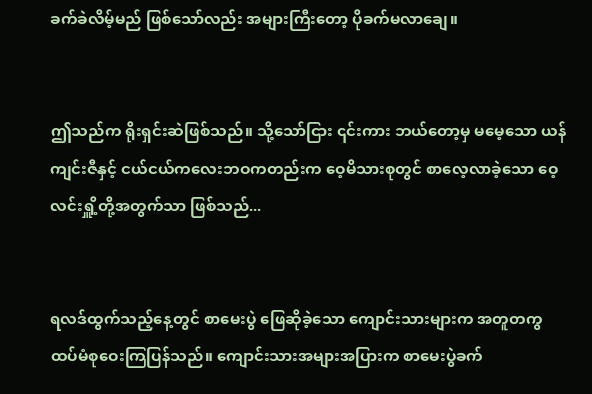ခက်ခဲလိမ့်မည် ဖြစ်သော်လည်း အများကြီးတော့ ပိုခက်မလာချေ။


ဤသည်က ရိုးရှင်းဆဲဖြစ်သည်။ သို့သော်ငြား ၎င်းကား ဘယ်တော့မှ မမေ့သော ယန်ကျင်းဇီနှင့် ငယ်ငယ်ကလေးဘဝကတည်းက ဝေ့မိသားစုတွင် စာလေ့လာခဲ့သော ဝေ့လင်းရှိူ့တို့အတွက်သာ ဖြစ်သည်...


ရလဒ်ထွက်သည့်နေ့တွင် စာမေးပွဲ ဖြေဆိုခဲ့သော ကျောင်းသားများက အတူတကွ ထပ်မံစုဝေးကြပြန်သည်။ ကျောင်းသားအများအပြားက စာမေးပွဲခက်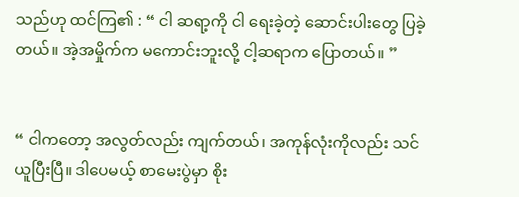သည်ဟု ထင်ကြ၏ : “ ငါ ဆရာ့ကို ငါ ရေးခဲ့တဲ့ ဆောင်းပါးတွေ ပြခဲ့တယ်။ အဲ့အမှိုက်က မကောင်းဘူးလို့ ငါ့ဆရာက ပြောတယ်။ ”


“ ငါကတော့ အလွတ်လည်း ကျက်တယ်၊ အကုန်လုံးကိုလည်း သင်ယူပြီးပြီ။ ဒါပေမယ့် စာမေးပွဲမှာ စိုး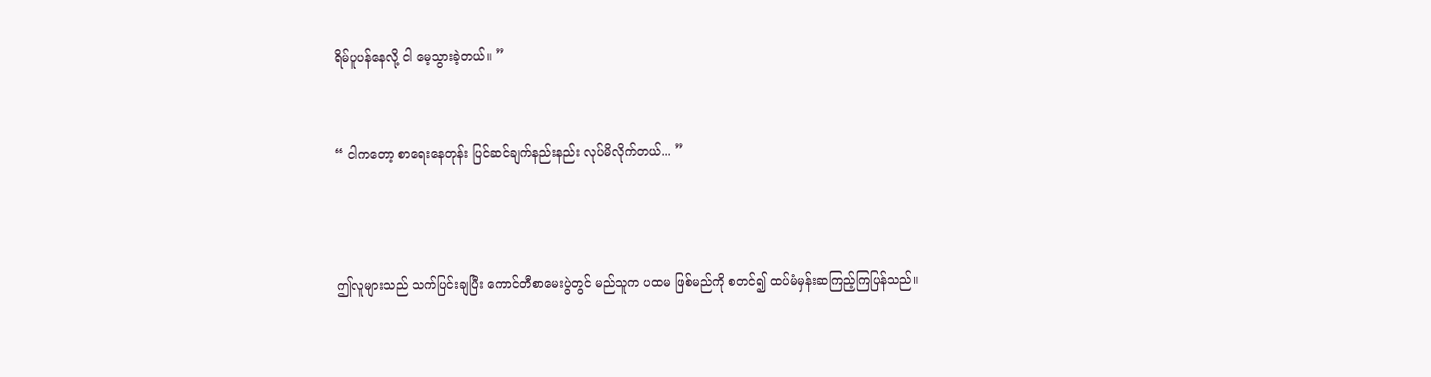ရိမ်ပူပန်နေလို့ ငါ မေ့သွားခဲ့တယ်။ ”


“ ငါကတော့ စာရေးနေတုန်း ပြင်ဆင်ချက်နည်းနည်း လုပ်မိလိုက်တယ်... ”



ဤလူများသည် သက်ပြင်းချပြီး ကောင်တီစာမေးပွဲတွင် မည်သူက ပထမ ဖြစ်မည်ကို စတင်၍ ထပ်မံမှန်းဆကြည့်ကြပြန်သည်။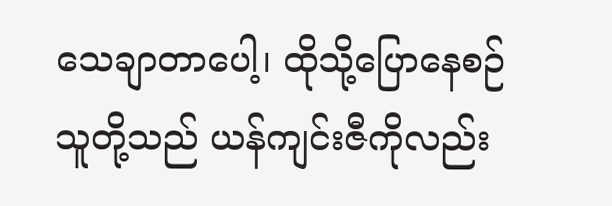သေချာတာပေါ့၊ ထိုသို့ပြောနေစဉ် သူတို့သည် ယန်ကျင်းဇီကိုလည်း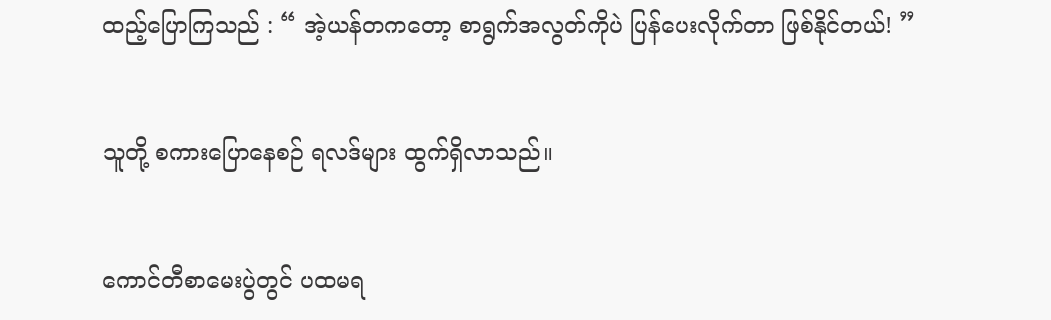ထည့်ပြောကြသည် : “ အဲ့ယန်တကတော့ စာရွက်အလွတ်ကိုပဲ ပြန်ပေးလိုက်တာ ဖြစ်နိုင်တယ်! ”


သူတို့ စကားပြောနေစဉ် ရလဒ်များ ထွက်ရှိလာသည်။


ကောင်တီစာမေးပွဲတွင် ပထမရ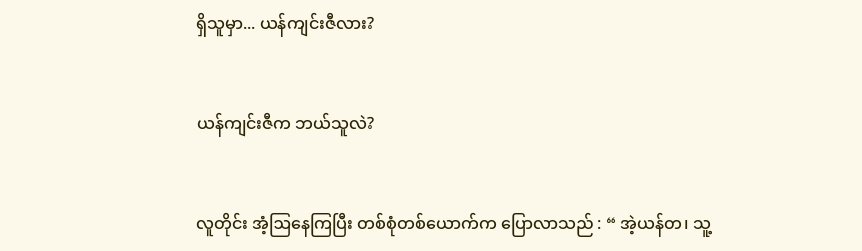ရှိသူမှာ... ယန်ကျင်းဇီလား?


ယန်ကျင်းဇီက ဘယ်သူလဲ?


လူတိုင်း အံ့ဩနေကြပြီး တစ်စုံတစ်ယောက်က ပြောလာသည် : “ အဲ့ယန်တ၊ သူ့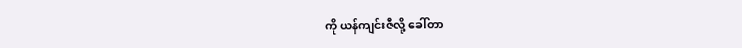ကို ယန်ကျင်းဇီလို့ ခေါ်တာ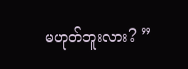မဟုတ်ဘူးလား? ”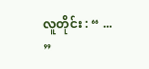လူတိုင်း : “ ... ”